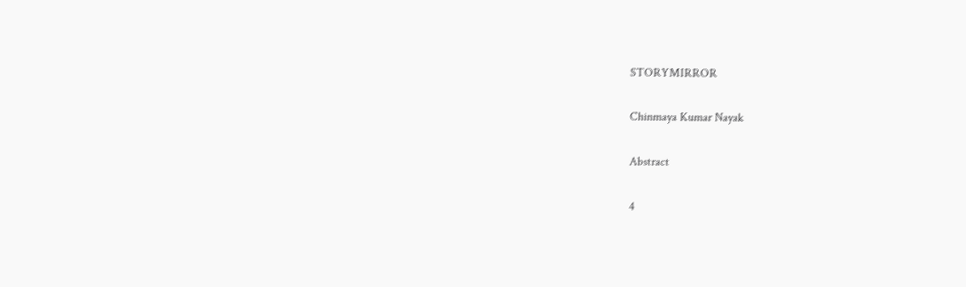STORYMIRROR

Chinmaya Kumar Nayak

Abstract

4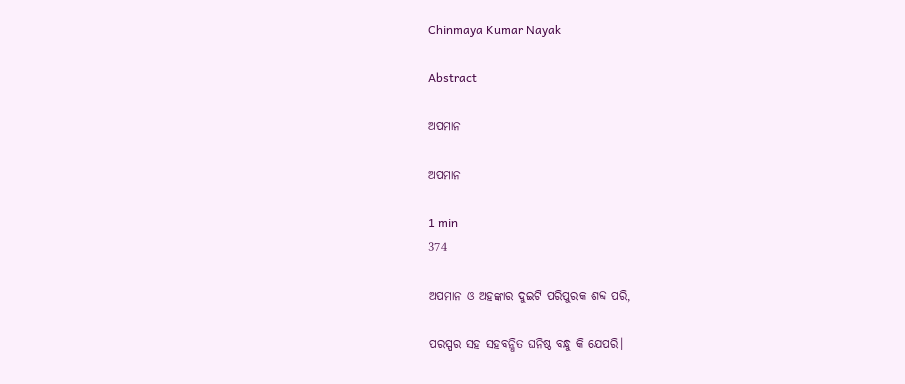Chinmaya Kumar Nayak

Abstract

ଅପମାନ

ଅପମାନ

1 min
374

ଅପମାନ ଓ ଅହଙ୍କାର ଦୁଇଟି ପରିପୁରକ ଶବ୍ଦ ପରି,

ପରସ୍ପର ସହ ସହବନ୍ଧିତ ଘନିଷ୍ଠ ବନ୍ଧୁ କି ଯେପରି।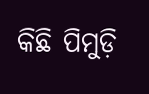କିଛି ପିମୁଡ଼ି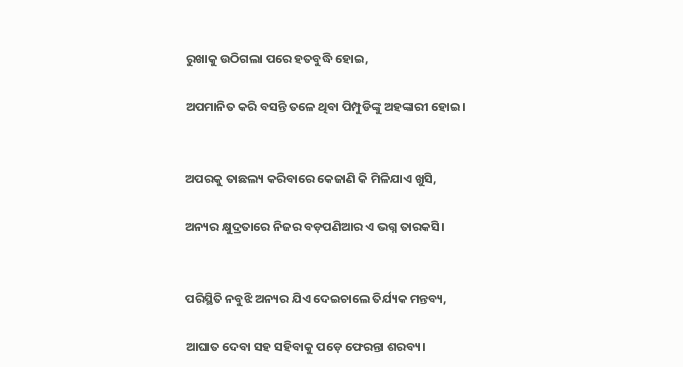ରୁଖାକୁ ଉଠିଗଲା ପରେ ହତବୁଦ୍ଧି ହୋଇ,

ଅପମାନିତ କରି ବସନ୍ତି ତଳେ ଥିବା ପିମ୍ପୁଡିଙ୍କୁ ଅହଙ୍କାରୀ ହୋଇ।


ଅପରକୁ ତାଛଲ୍ୟ କରିବାରେ କେଜାଣି କି ମିଳିଯାଏ ଖୁସି,

ଅନ୍ୟର କ୍ଷୁଦ୍ରତାରେ ନିଜର ବଡ଼ପଣିଆର ଏ ଭଗ୍ନ ତାରକସି।


ପରିସ୍ଥିତି ନବୁଝି ଅନ୍ୟର ଯିଏ ଦେଇଚାଲେ ତିର୍ଯ୍ୟକ ମନ୍ତବ୍ୟ,

ଆଘାତ ଦେବା ସହ ସହିବାକୁ ପଡ଼େ ଫେରନ୍ତା ଶରବ୍ୟ।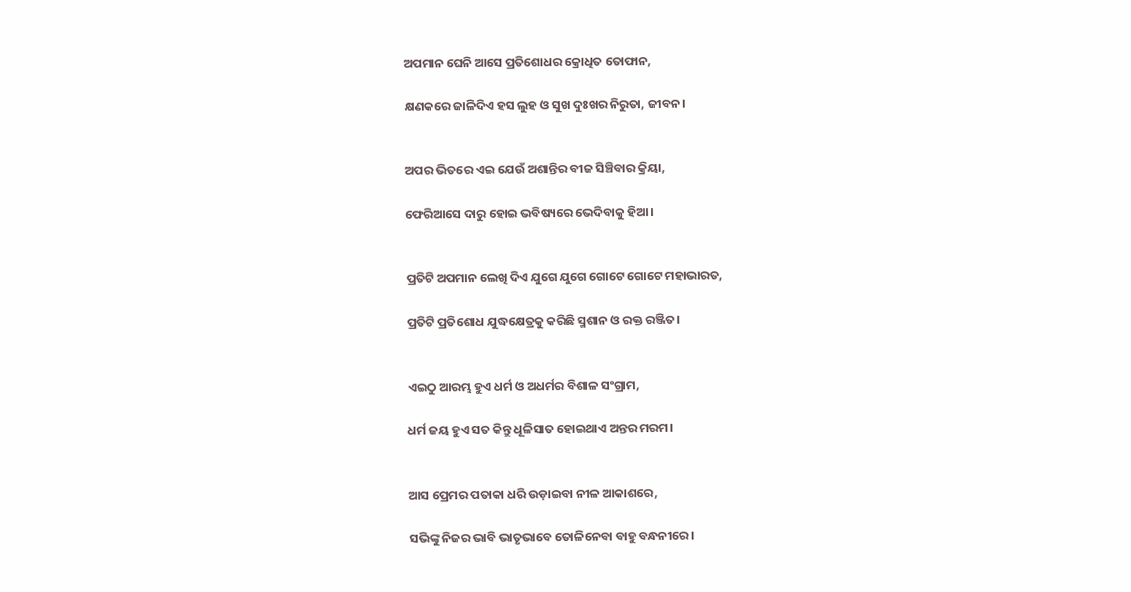ଅପମାନ ଘେନି ଆସେ ପ୍ରତିଶୋଧର କ୍ରୋଧିତ ତୋଫାନ,

କ୍ଷଣକରେ ଜାଳିଦିଏ ହସ ଲୁହ ଓ ସୁଖ ଦୁଃଖର ନିରୁତା, ଜୀବନ।


ଅପର ଭିତରେ ଏଇ ଯେଉଁ ଅଶାନ୍ତିର ବୀଜ ସିଞ୍ଚିବାର କ୍ରିୟା,

ଫେରିଆସେ ଦାରୁ ହୋଇ ଭବିଷ୍ୟରେ ଭେଦିବାକୁ ହିଆ।


ପ୍ରତିଟି ଅପମାନ ଲେଖି ଦିଏ ଯୁଗେ ଯୁଗେ ଗୋଟେ ଗୋଟେ ମହାଭାରତ,

ପ୍ରତିଟି ପ୍ରତିଶୋଧ ଯୁଦ୍ଧକ୍ଷେତ୍ରକୁ କରିଛି ସ୍ମଶାନ ଓ ରକ୍ତ ରଞ୍ଜିତ।


ଏଇଠୁ ଆରମ୍ଭ ହୁଏ ଧର୍ମ ଓ ଅଧର୍ମର ବିଶାଳ ସଂଗ୍ରାମ,

ଧର୍ମ ଜୟ ହୁଏ ସତ କିନ୍ତୁ ଧୂଳିସାତ ହୋଇଥାଏ ଅନ୍ତର ମରମ।


ଆସ ପ୍ରେମର ପତାକା ଧରି ଉଡ଼ାଇବା ନୀଳ ଆକାଶରେ,

ସଭିଙ୍କୁ ନିଜର ଭାବି ଭାତୃଭାବେ ତୋଳିନେବା ବାହୁ ବନ୍ଧନୀରେ।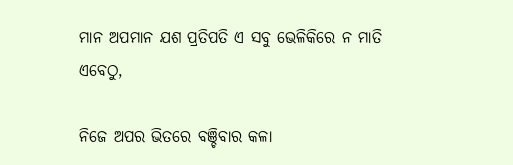ମାନ ଅପମାନ ଯଶ ପ୍ରତିପତି ଏ ସବୁ ଭେଳିକିରେ ନ ମାତି ଏବେଠୁ,

ନିଜେ ଅପର ଭିତରେ ବଞ୍ଚିବାର କଳା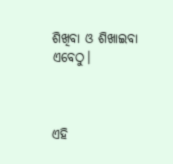ଶିଖିବା ଓ ଶିଖାଇବା ଏବେଠୁ।



ଏହି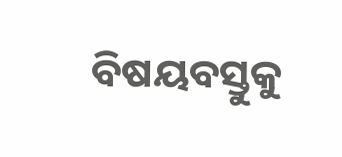ବିଷୟବସ୍ତୁକୁ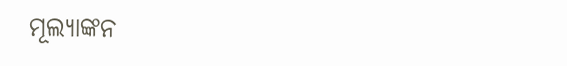ମୂଲ୍ୟାଙ୍କନ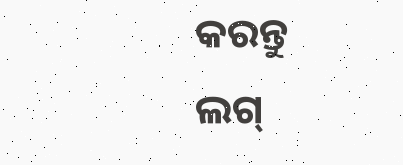କରନ୍ତୁ
ଲଗ୍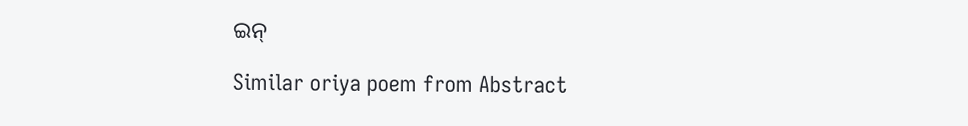ଇନ୍

Similar oriya poem from Abstract